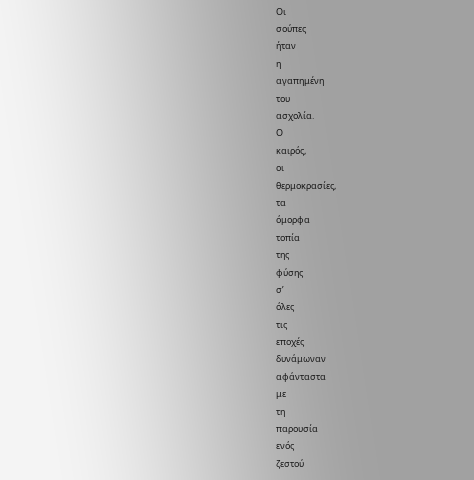Οι
σούπες
ήταν
η
αγαπημένη
του
ασχολία.
Ο
καιρός,
οι
θερμοκρασίες,
τα
όμορφα
τοπία
της
φύσης
σ’
όλες
τις
εποχές
δυνάμωναν
αφάνταστα
με
τη
παρουσία
ενός
ζεστού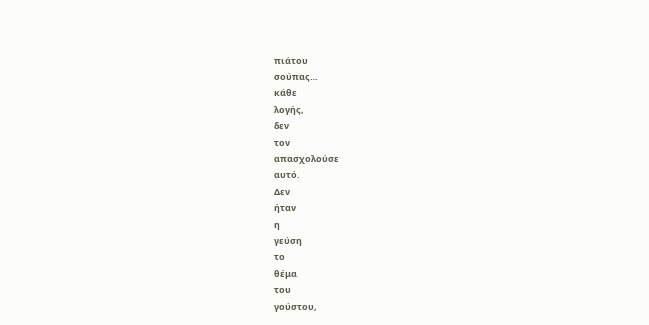πιάτου
σούπας…
κάθε
λογής,
δεν
τον
απασχολούσε
αυτό.
Δεν
ήταν
η
γεύση
το
θέμα
του
γούστου,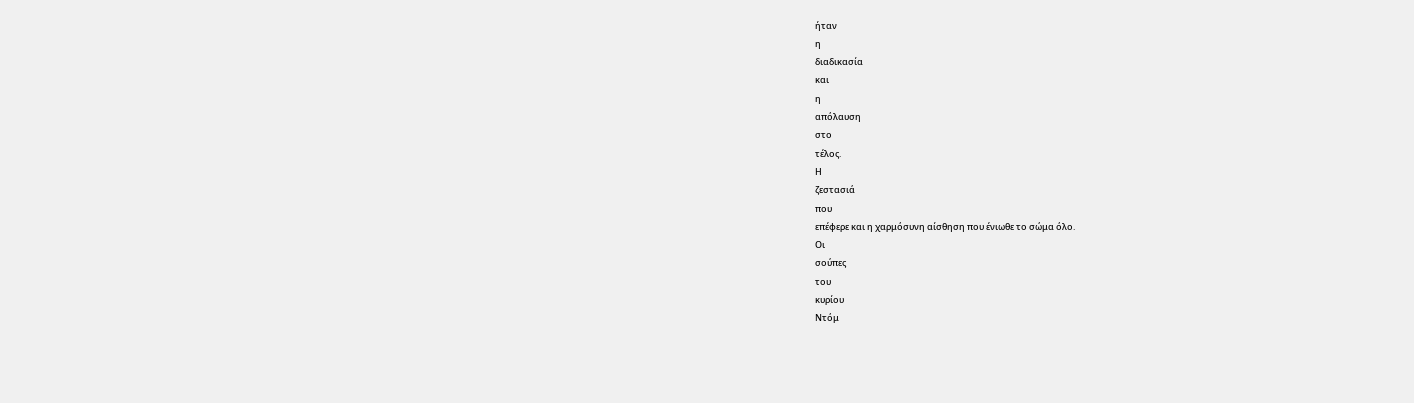ήταν
η
διαδικασία
και
η
απόλαυση
στο
τέλος.
Η
ζεστασιά
που
επέφερε και η χαρμόσυνη αίσθηση που ένιωθε το σώμα όλο.
Οι
σούπες
του
κυρίου
Ντόμ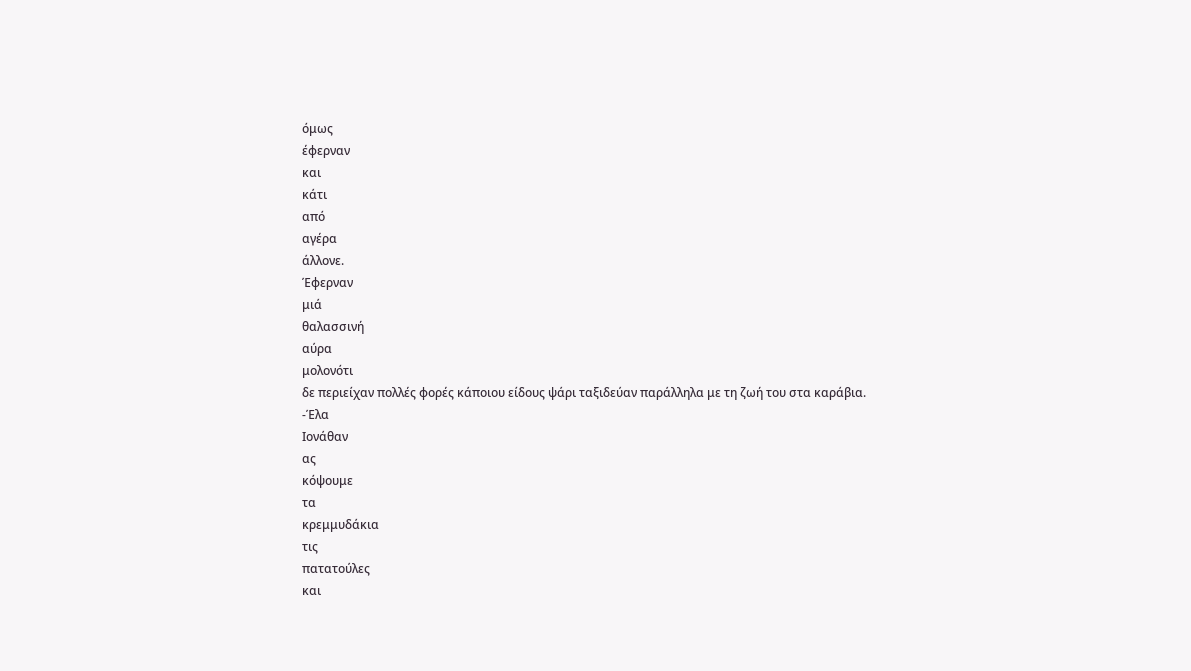όμως
έφερναν
και
κάτι
από
αγέρα
άλλονε.
Έφερναν
μιά
θαλασσινή
αύρα
μολονότι
δε περιείχαν πολλές φορές κάποιου είδους ψάρι ταξιδεύαν παράλληλα με τη ζωή του στα καράβια.
-Έλα
Ιονάθαν
ας
κόψουμε
τα
κρεμμυδάκια
τις
πατατούλες
και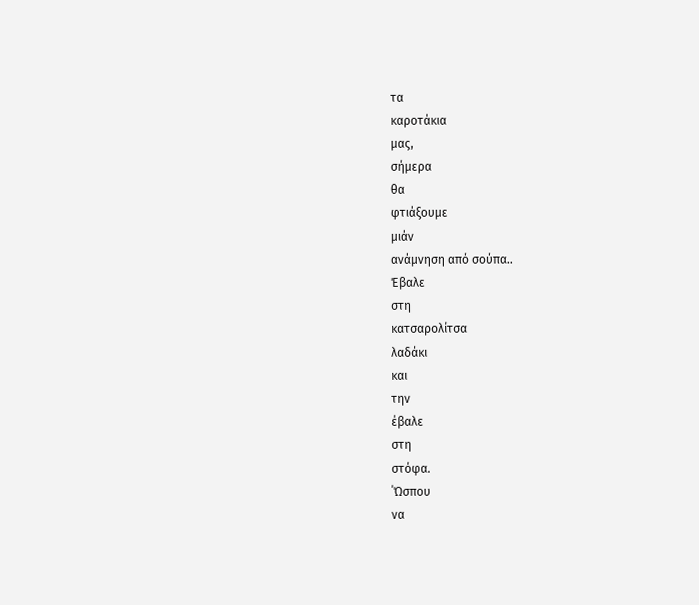τα
καροτάκια
μας,
σήμερα
θα
φτιάξουμε
μιάν
ανάμνηση από σούπα..
Έβαλε
στη
κατσαρολίτσα
λαδάκι
και
την
έβαλε
στη
στόφα.
΄Ώσπου
να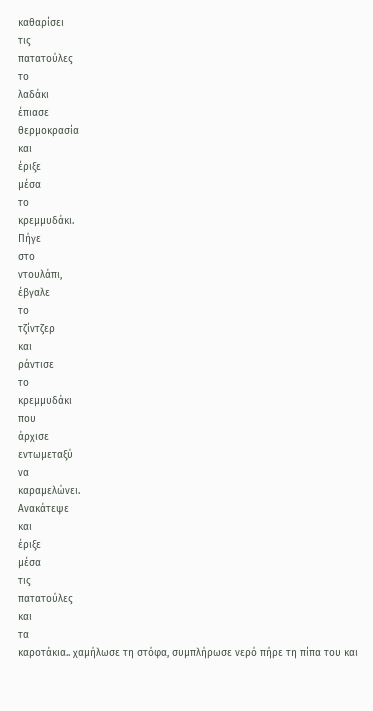καθαρίσει
τις
πατατούλες
το
λαδάκι
έπιασε
θερμοκρασία
και
έριξε
μέσα
το
κρεμμυδάκι.
Πήγε
στο
ντουλάπι,
έβγαλε
το
τζίντζερ
και
ράντισε
το
κρεμμυδάκι
που
άρχισε
εντωμεταξύ
να
καραμελώνει.
Ανακάτεψε
και
έριξε
μέσα
τις
πατατούλες
και
τα
καροτάκια.. χαμήλωσε τη στόφα, συμπλήρωσε νερό πήρε τη πίπα του και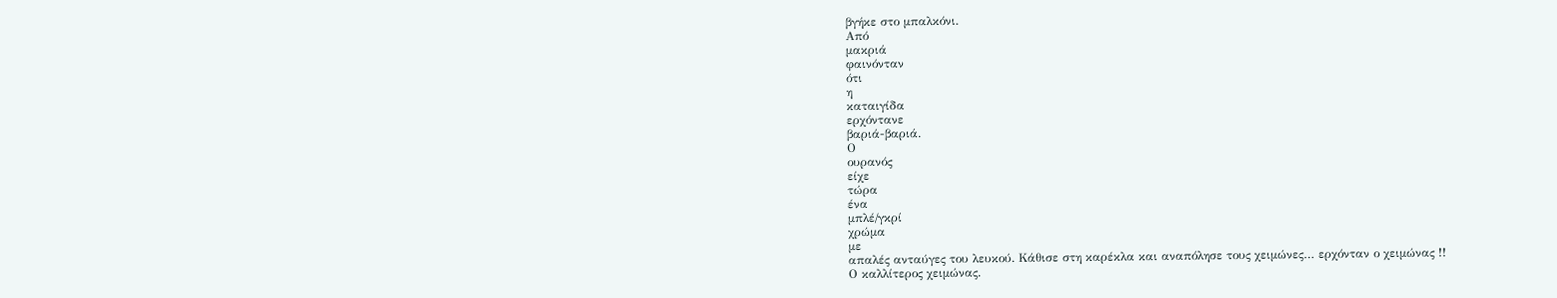βγήκε στο μπαλκόνι.
Από
μακριά
φαινόνταν
ότι
η
καταιγίδα
ερχόντανε
βαριά-βαριά.
Ο
ουρανός
είχε
τώρα
ένα
μπλέ/γκρί
χρώμα
με
απαλές ανταύγες του λευκού. Κάθισε στη καρέκλα και αναπόλησε τους χειμώνες… ερχόνταν ο χειμώνας !!
Ο καλλίτερος χειμώνας.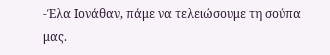-Έλα Ιονάθαν, πάμε να τελειώσουμε τη σούπα μας.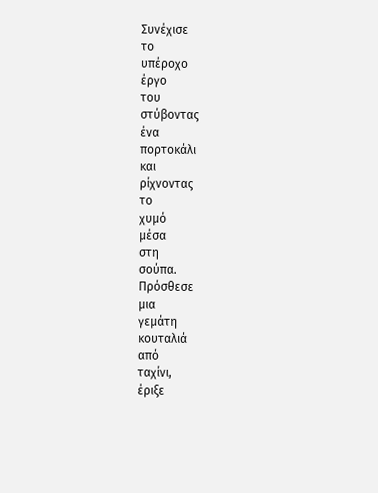Συνέχισε
το
υπέροχο
έργο
του
στύβοντας
ένα
πορτοκάλι
και
ρίχνοντας
το
χυμό
μέσα
στη
σούπα.
Πρόσθεσε
μια
γεμάτη
κουταλιά
από
ταχίνι,
έριξε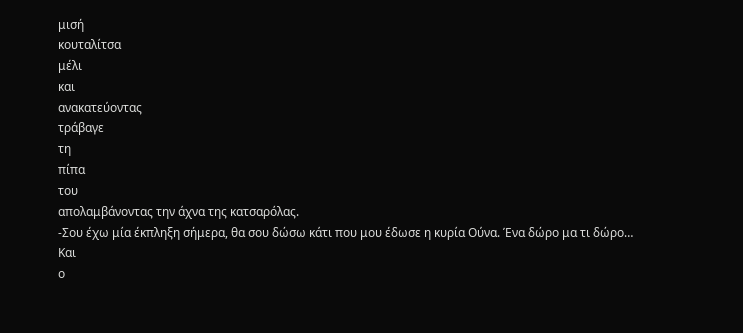μισή
κουταλίτσα
μέλι
και
ανακατεύοντας
τράβαγε
τη
πίπα
του
απολαμβάνοντας την άχνα της κατσαρόλας.
-Σου έχω μία έκπληξη σήμερα, θα σου δώσω κάτι που μου έδωσε η κυρία Ούνα. Ένα δώρο μα τι δώρο…
Και
ο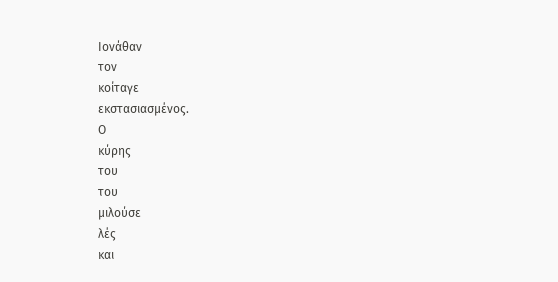Ιονάθαν
τον
κοίταγε
εκστασιασμένος.
Ο
κύρης
του
του
μιλούσε
λές
και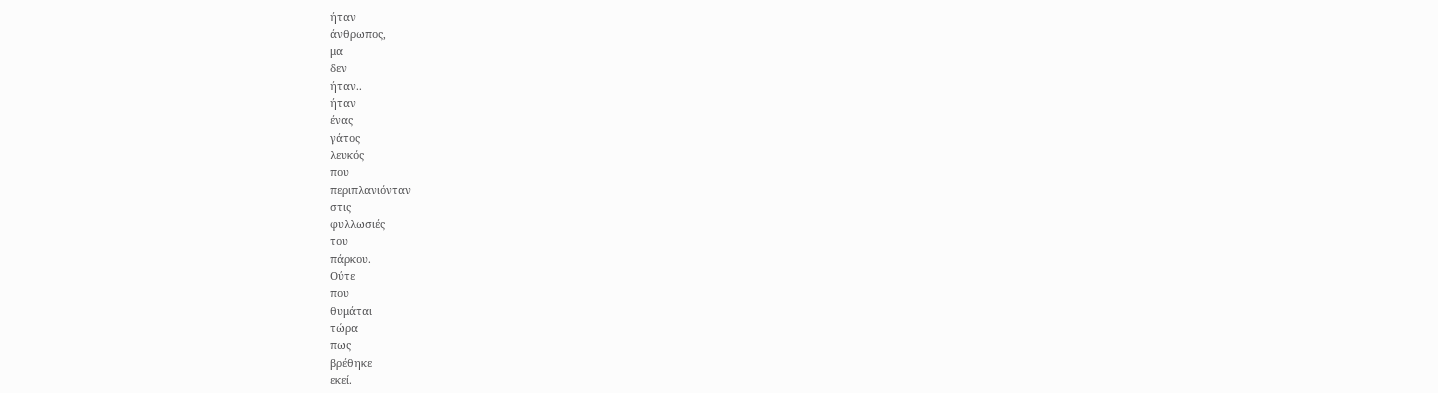ήταν
άνθρωπος,
μα
δεν
ήταν..
ήταν
ένας
γάτος
λευκός
που
περιπλανιόνταν
στις
φυλλωσιές
του
πάρκου.
Ούτε
που
θυμάται
τώρα
πως
βρέθηκε
εκεί.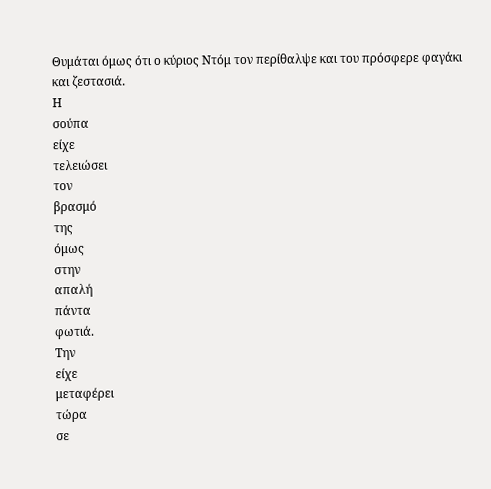Θυμάται όμως ότι ο κύριος Ντόμ τον περίθαλψε και του πρόσφερε φαγάκι και ζεστασιά.
Η
σούπα
είχε
τελειώσει
τον
βρασμό
της
όμως
στην
απαλή
πάντα
φωτιά.
Την
είχε
μεταφέρει
τώρα
σε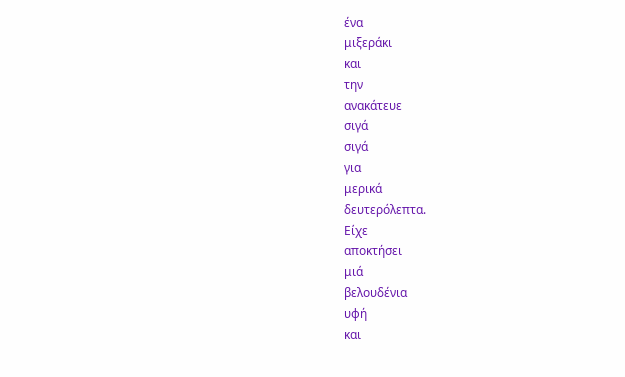ένα
μιξεράκι
και
την
ανακάτευε
σιγά
σιγά
για
μερικά
δευτερόλεπτα.
Είχε
αποκτήσει
μιά
βελουδένια
υφή
και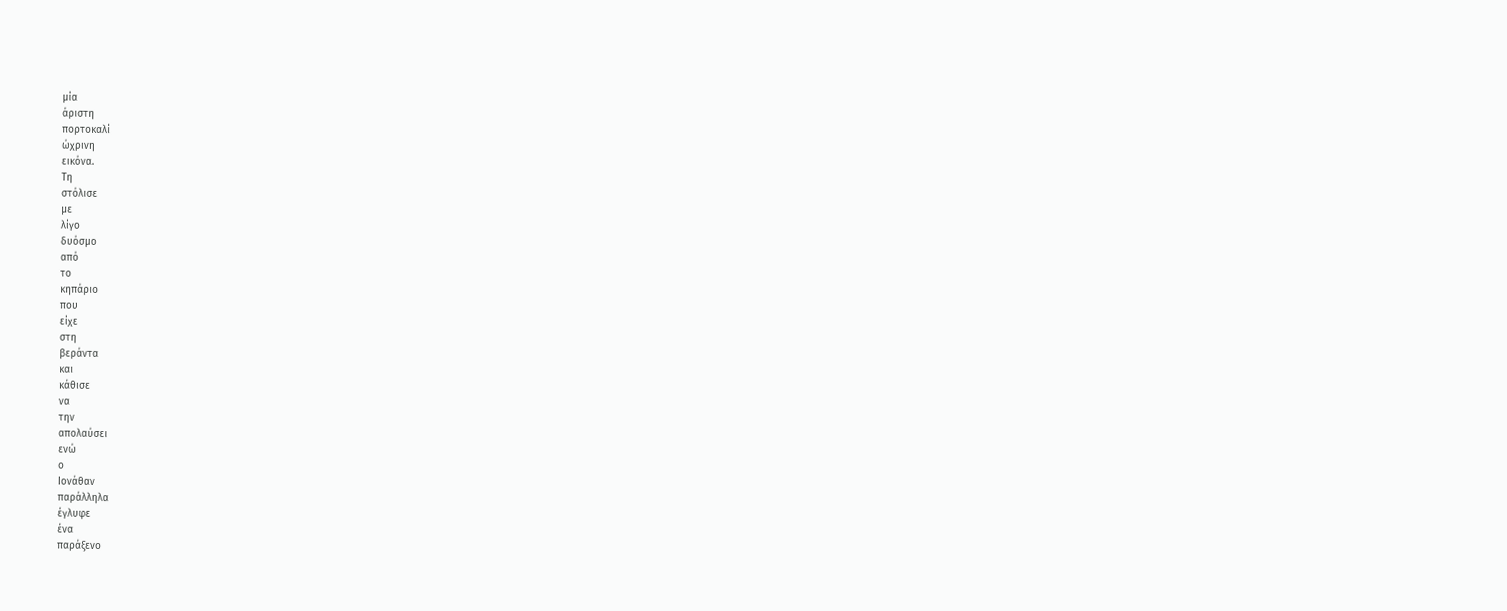μία
άριστη
πορτοκαλί
ώχρινη
εικόνα.
Τη
στόλισε
με
λίγο
δυόσμο
από
το
κηπάριο
που
είχε
στη
βεράντα
και
κάθισε
να
την
απολαύσει
ενώ
ο
Ιονάθαν
παράλληλα
έγλυφε
ένα
παράξενο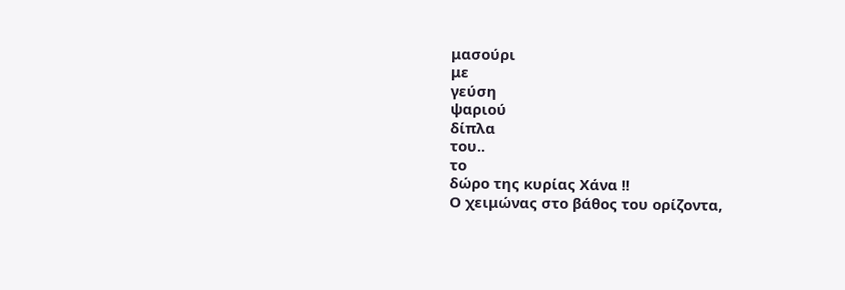μασούρι
με
γεύση
ψαριού
δίπλα
του..
το
δώρο της κυρίας Χάνα !!
Ο χειμώνας στο βάθος του ορίζοντα,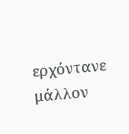ερχόντανε μάλλον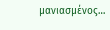μανιασμένος…